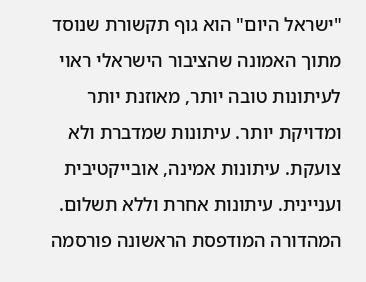"ישראל היום" הוא גוף תקשורת שנוסד מתוך האמונה שהציבור הישראלי ראוי לעיתונות טובה יותר, מאוזנת יותר ומדויקת יותר. עיתונות שמדברת ולא צועקת. עיתונות אמינה, אובייקטיבית ועניינית. עיתונות אחרת וללא תשלום. המהדורה המודפסת הראשונה פורסמה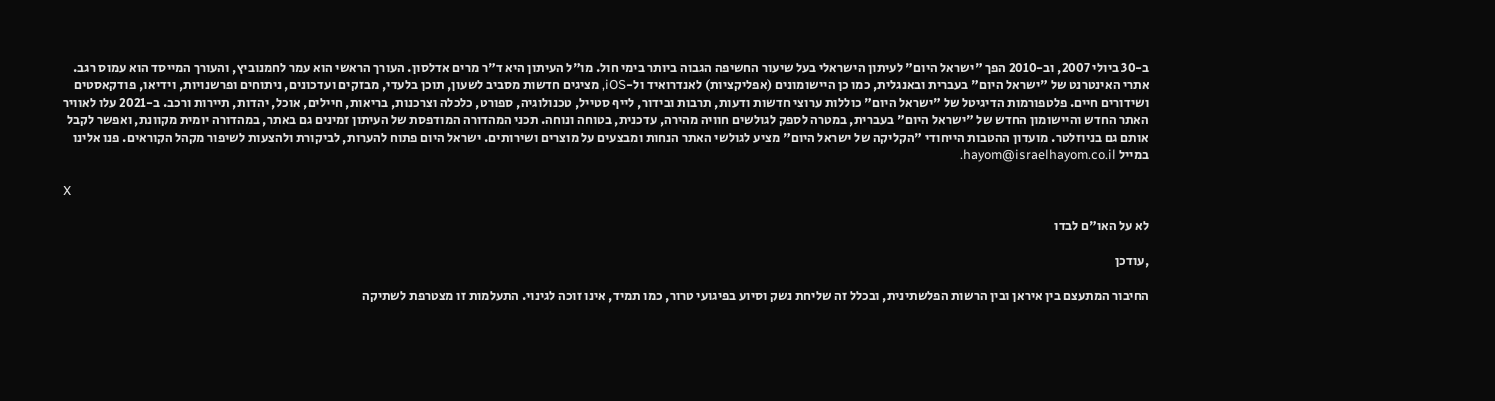ב-30 ביולי 2007, וב-2010 הפך "ישראל היום" לעיתון הישראלי בעל שיעור החשיפה הגבוה ביותר בימי חול. מו"ל העיתון היא ד"ר מרים אדלסון. העורך הראשי הוא עמר לחמנוביץ, והעורך המייסד הוא עמוס רגב. אתרי האינטרנט של "ישראל היום" בעברית ובאנגלית, כמו כן היישומונים (אפליקציות) לאנדרואיד ול-iOS, מציגים חדשות מסביב לשעון, תוכן בלעדי, מבזקים ועדכונים, ניתוחים ופרשנויות, וידיאו, פודקאסטים ושידורים חיים. פלטפורמות הדיגיטל של "ישראל היום" כוללות ערוצי חדשות ודעות, תרבות ובידור, לייף סטייל, טכנולוגיה, ספורט, כלכלה וצרכנות, בריאות, חיילים, אוכל, יהדות, תיירות ורכב. ב-2021 עלו לאוויר האתר החדש והיישומון החדש של "ישראל היום" בעברית, במטרה לספק לגולשים חוויה מהירה, עדכנית, בטוחה ונוחה. תכני המהדורה המודפסת של העיתון זמינים גם באתר, במהדורה יומית מקוונת, ואפשר לקבל אותם גם בניוזלטר. מועדון ההטבות הייחודי "הקליקה של ישראל היום" מציע לגולשי האתר הנחות ומבצעים על מוצרים ושירותים. ישראל היום פתוח להערות, לביקורת ולהצעות לשיפור מקהל הקוראים. פנו אלינו במייל hayom@israelhayom.co.il.

X

לא על האו"ם לבדו

,עודכן

החיבור המתעצם בין איראן ובין הרשות הפלשתינית, ובכלל זה שליחת נשק וסיוע בפיגועי טרור, כמו תמיד, אינו זוכה לגינוי. התעלמות זו מצטרפת לשתיקה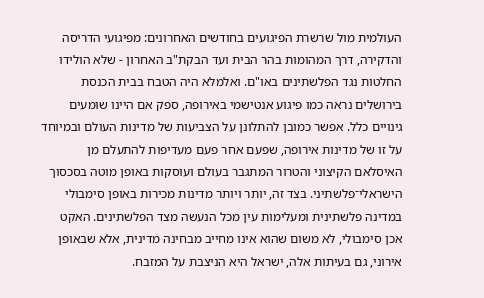העולמית מול שרשרת הפיגועים בחודשים האחרונים: מפיגועי הדריסה והדקירה, דרך המהומות בהר הבית ועד הבקת"ב האחרון - שלא הולידו החלטות נגד הפלשתינים באו"ם. ואלמלא היה הטבח בבית הכנסת בירושלים נראה כמו פיגוע אנטישמי באירופה, ספק אם היינו שומעים גינויים כלל. אפשר כמובן להתלונן על הצביעות של מדינות העולם ובמיוחד על זו של מדינות אירופה, שפעם אחר פעם מעדיפות להתעלם מן האיסלאם הקיצוני והטרור המתגבר בעולם ועוסקות באופן מוטה בסכסוך הישראלי־פלשתיני. בצד זה, יותר ויותר מדינות מכירות באופן סימבולי במדינה פלשתינית ומעלימות עין מכל הנעשה מצד הפלשתינים. האקט אכן סימבולי, לא משום שהוא אינו מחייב מבחינה מדינית, אלא שבאופן אירוני, גם בעיתות אלה, ישראל היא הניצבת על המזבח.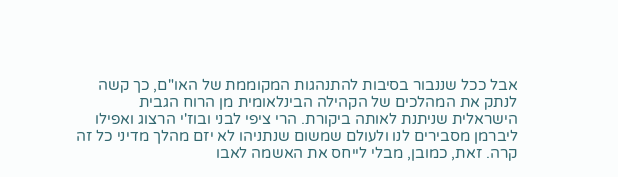אבל ככל שננבור בסיבות להתנהגות המקוממת של האו"ם, כך קשה לנתק את המהלכים של הקהילה הבינלאומית מן הרוח הגבית הישראלית שניתנת לאותה ביקורת. הרי ציפי לבני ובוז'י הרצוג ואפילו ליברמן מסבירים לנו ולעולם שמשום שנתניהו לא יזם מהלך מדיני כל זה קרה. זאת, כמובן, מבלי לייחס את האשמה לאבו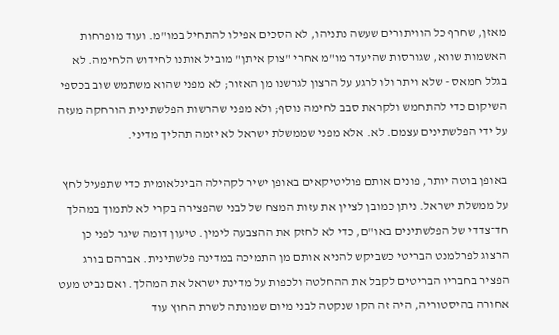מאזן, שחרף כל הוויתורים שעשה נתניהו, לא הסכים אפילו להתחיל במו"מ. ועוד מופרחות האשמות שווא, שגורסות שהיעדר מו"מ אחרי "צוק איתן" מוביל אותנו לחידוש הלחימה. לא בגלל חמאס - שלא ויתר ולו לרגע על הרצון לגרשנו מן האזור; לא מפני שהוא משתמש שוב בכספי השיקום כדי להתחמש ולקראת סבב לחימה נוסף; ולא מפני שהרשות הפלשתינית הורחקה מעזה על ידי הפלשתינים עצמם. לא. אלא מפני שממשלת ישראל לא יזמה תהליך מדיני.

באופן בוטה יותר, פונים אותם פוליטיקאים באופן ישיר לקהילה הבינלאומית כדי שתפעיל לחץ על ממשלת ישראל. ניתן כמובן לציין את עזות המצח של לבני שהפצירה בקרי לא לתמוך במהלך חד־צדדי של הפלשתינים באו"ם, כדי לא לחזק את ההצבעה לימין. טיעון דומה שיגר לפני כן הרצוג לפרלמנט הבריטי כשביקש להניא אותם מן התמיכה במדינה פלשתינית. אברהם בורג הפציר בחבריו הבריטים לקבל את ההחלטה ולכפות על מדינת ישראל את המהלך. ואם נביט מעט אחורה בהיסטוריה, היה זה הקו שנקטה לבני מיום שמונתה לשרת החוץ עוד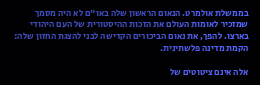בממשלת אולמרט. הנאום הראשון שלה באו"ם לא היה מסמך שמזכיר לאומות העולם את הזכות ההיסטורית של העם היהודי בארצו. להפך, את נאום הביכורים הקדישה לבני להצגת החזון שלה: הקמת מדינה פלשתינית.

אלה אינם ציטוטים של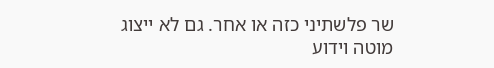שר פלשתיני כזה או אחר. גם לא ייצוג מוטה וידוע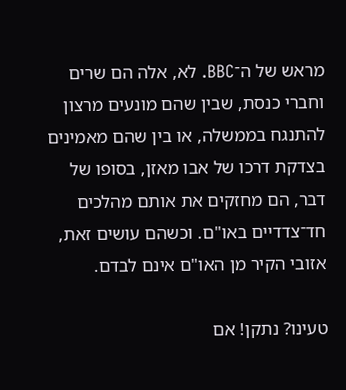מראש של ה־BBC. לא, אלה הם שרים וחברי כנסת, שבין שהם מונעים מרצון להתנגח בממשלה, או בין שהם מאמינים בצדקת דרכו של אבו מאזן, בסופו של דבר, הם מחזקים את אותם מהלכים חד־צדדיים באו"ם. וכשהם עושים זאת, אזובי הקיר מן האו"ם אינם לבדם.

טעינו? נתקן! אם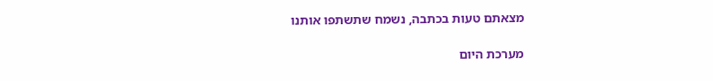מצאתם טעות בכתבה, נשמח שתשתפו אותנו

מערכת היום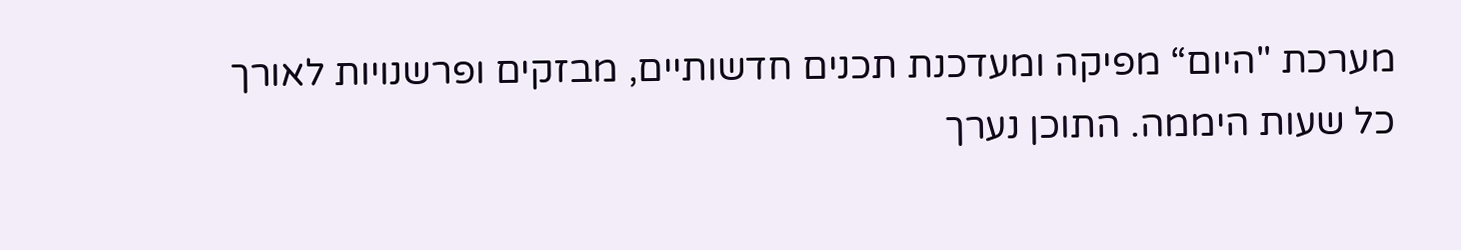מערכת "היום“ מפיקה ומעדכנת תכנים חדשותיים, מבזקים ופרשנויות לאורך כל שעות היממה. התוכן נערך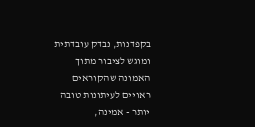בקפדנות, נבדק עובדתית ומוגש לציבור מתוך האמונה שהקוראים ראויים לעיתונות טובה יותר - אמינה,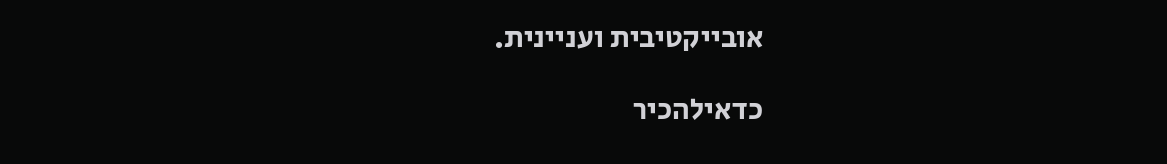אובייקטיבית ועניינית.

כדאילהכיר